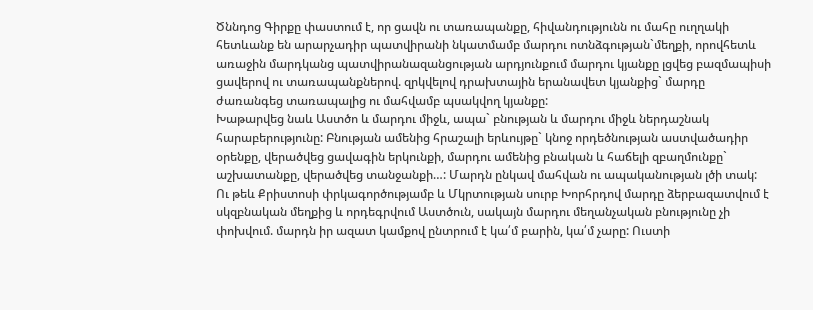Ծննդոց Գիրքը փաստում է, որ ցավն ու տառապանքը, հիվանդությունն ու մահը ուղղակի հետևանք են արարչադիր պատվիրանի նկատմամբ մարդու ոտնձգության`մեղքի, որովհետև առաջին մարդկանց պատվիրանազանցության արդյունքում մարդու կյանքը լցվեց բազմապիսի ցավերով ու տառապանքներով. զրկվելով դրախտային երանավետ կյանքից` մարդը ժառանգեց տառապալից ու մահվամբ պսակվող կյանքը:
Խաթարվեց նաև Աստծո և մարդու միջև, ապա` բնության և մարդու միջև ներդաշնակ հարաբերությունը: Բնության ամենից հրաշալի երևույթը` կնոջ որդեծնության աստվածադիր օրենքը, վերածվեց ցավագին երկունքի, մարդու ամենից բնական և հաճելի զբաղմունքը` աշխատանքը, վերածվեց տանջանքի…: Մարդն ընկավ մահվան ու ապականության լծի տակ:
Ու թեև Քրիստոսի փրկագործությամբ և Մկրտության սուրբ Խորհրդով մարդը ձերբազատվում է սկզբնական մեղքից և որդեգրվում Աստծուն, սակայն մարդու մեղանչական բնությունը չի փոխվում. մարդն իր ազատ կամքով ընտրում է կա՛մ բարին, կա՛մ չարը: Ուստի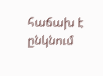հաճախ է ընկնում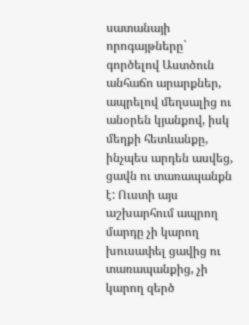սատանայի որոգայթները` գործելով Աստծուն անհաճո արարքներ, ապրելով մեղսալից ու անօրեն կյանքով, իսկ մեղքի հետևանքը, ինչպես արդեն ասվեց, ցավն ու տառապանքն է: Ուստի այս աշխարհում ապրող մարդը չի կարող խուսափել ցավից ու տառապանքից, չի կարող զերծ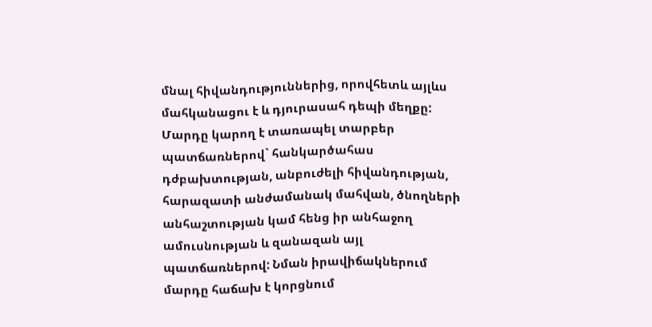մնալ հիվանդություններից, որովհետև այլևս մահկանացու է և դյուրասահ դեպի մեղքը:
Մարդը կարող է տառապել տարբեր պատճառներով` հանկարծահաս դժբախտության, անբուժելի հիվանդության, հարազատի անժամանակ մահվան, ծնողների անհաշտության կամ հենց իր անհաջող ամուսնության և զանազան այլ պատճառներով: Նման իրավիճակներում մարդը հաճախ է կորցնում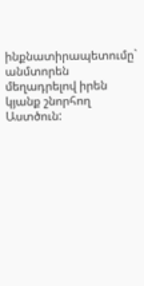ինքնատիրապետումը` անմտորեն մեղադրելով իրեն կյանք շնորհող Աստծուն: